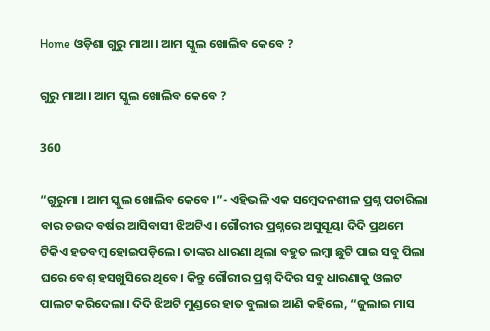Home ଓଡ଼ିଶା ଗୁରୁ ମାଆ। ଆମ ସ୍କୁଲ ଖୋଲିବ କେବେ ?

ଗୁରୁ ମାଆ। ଆମ ସ୍କୁଲ ଖୋଲିବ କେବେ ?

360

“ଗୁରୁମା । ଆମ ସ୍କୁଲ ଖୋଲିବ କେବେ ।”- ଏହିଭଳି ଏକ ସମ୍ବେଦନଶୀଳ ପ୍ରଶ୍ନ ପଚାରିଲା ବାର ଚଉଦ ବର୍ଷର ଆସିବାସୀ ଝିଅଟିଏ। ଗୌରୀର ପ୍ରଶ୍ନରେ ଅସୁସୂୟା ଦିଦି ପ୍ରଥମେ ଟିକିଏ ହତବମ୍ବ ହୋଇପଡ଼ିଲେ। ତାଙ୍କର ଧାରଣା ଥିଲା ବହୁତ ଲମ୍ବା ଛୁଟି ପାଇ ସବୁ ପିଲା ଘରେ ବେଶ୍ ହସଖୁସିରେ ଥିବେ। କିନ୍ତୁ ଗୌରୀର ପ୍ରଶ୍ନ ଦିଦିର ସବୁ ଧାରଣାକୁ ଓଲଟ ପାଲଟ କରିଦେଲା। ଦିଦି ଝିଅଟି ମୁଣ୍ଡରେ ହାତ ବୁଲାଇ ଆଣି କହିଲେ, “ଜୁଲାଇ ମାସ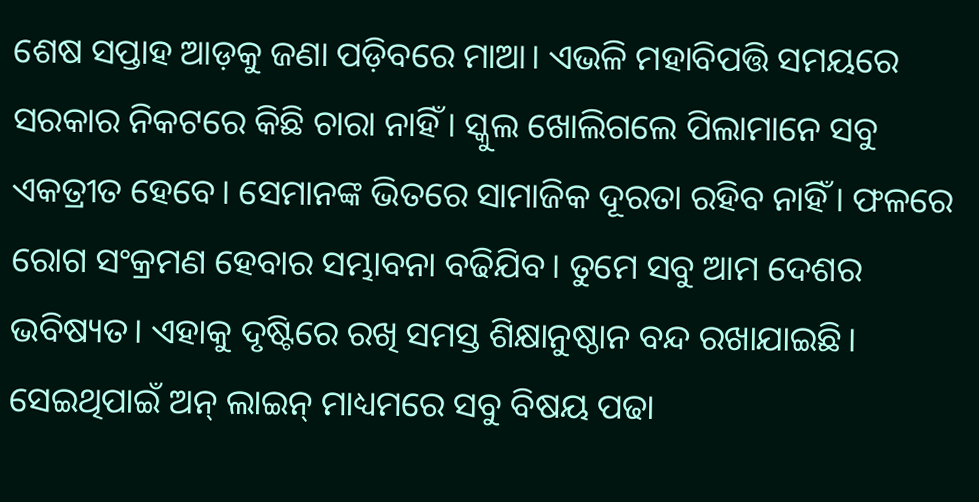ଶେଷ ସପ୍ତାହ ଆଡ଼କୁ ଜଣା ପଡ଼ିବରେ ମାଆ। ଏଭଳି ମହାବିପତ୍ତି ସମୟରେ ସରକାର ନିକଟରେ କିଛି ଚାରା ନାହିଁ। ସ୍କୁଲ ଖୋଲିଗଲେ ପିଲାମାନେ ସବୁ ଏକତ୍ରୀତ ହେବେ। ସେମାନଙ୍କ ଭିତରେ ସାମାଜିକ ଦୂରତା ରହିବ ନାହିଁ। ଫଳରେ ରୋଗ ସଂକ୍ରମଣ ହେବାର ସମ୍ଭାବନା ବଢିଯିବ। ତୁମେ ସବୁ ଆମ ଦେଶର ଭବିଷ୍ୟତ। ଏହାକୁ ଦୃଷ୍ଟିରେ ରଖି ସମସ୍ତ ଶିକ୍ଷାନୁଷ୍ଠାନ ବନ୍ଦ ରଖାଯାଇଛି। ସେଇଥିପାଇଁ ଅନ୍ ଲାଇନ୍ ମାଧ୍ୟମରେ ସବୁ ବିଷୟ ପଢା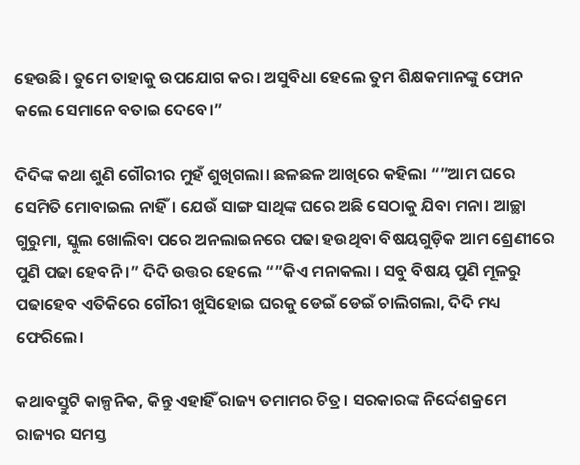ହେଉଛି। ତୁମେ ତାହାକୁ ଉପଯୋଗ କର। ଅସୁବିଧା ହେଲେ ତୁମ ଶିକ୍ଷକମାନଙ୍କୁ ଫୋନ କଲେ ସେମାନେ ବତାଇ ଦେବେ।”

ଦିଦିଙ୍କ କଥା ଶୁଣି ଗୌରୀର ମୁହଁ ଶୁଖିଗଲା। ଛଳଛଳ ଆଖିରେ କହିଲା “”ଆମ ଘରେ ସେମିତି ମୋବାଇଲ ନାହିଁ। ଯେଉଁ ସାଙ୍ଗ ସାଥିଙ୍କ ଘରେ ଅଛି ସେଠାକୁ ଯିବା ମନା। ଆଚ୍ଛା ଗୁରୁମା, ସ୍କୁଲ ଖୋଲିବା ପରେ ଅନଲାଇନରେ ପଢା ହଉଥିବା ବିଷୟଗୁଡ଼ିକ ଆମ ଶ୍ରେଣୀରେ ପୁଣି ପଢା ହେବନି ।” ଦିଦି ଉତ୍ତର ହେଲେ “”କିଏ ମନାକଲା । ସବୁ ବିଷୟ ପୁଣି ମୂଳରୁ ପଢାହେବ ଏତିକିରେ ଗୌରୀ ଖୁସିହୋଇ ଘରକୁ ଡେଇଁ ଡେଇଁ ଚାଲିଗଲା, ଦିଦି ମଧ୍ୟ ଫେରିଲେ।

କଥାବସ୍ତୁଟି କାଳ୍ପନିକ, କିନ୍ତୁ ଏହାହିଁ ରାଜ୍ୟ ତମାମର ଚିତ୍ର। ସରକାରଙ୍କ ନିର୍ଦ୍ଦେଶକ୍ରମେ ରାଜ୍ୟର ସମସ୍ତ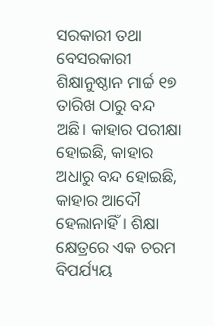ସରକାରୀ ତଥା ବେସରକାରୀ ଶିକ୍ଷାନୁଷ୍ଠାନ ମାର୍ଚ୍ଚ ୧୭ ତାରିଖ ଠାରୁ ବନ୍ଦ ଅଛି। କାହାର ପରୀକ୍ଷା ହୋଇଛି, କାହାର ଅଧାରୁ ବନ୍ଦ ହୋଇଛି, କାହାର ଆଦୌ ହେଲାନାହିଁ। ଶିକ୍ଷା କ୍ଷେତ୍ରରେ ଏକ ଚରମ ବିପର୍ଯ୍ୟୟ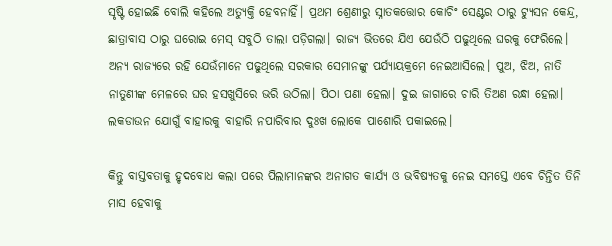ସୃଷ୍ଟି ହୋଇଛି ବୋଲି କହିଲେ ଅତ୍ୟୁକ୍ତି ହେବନାହିଁ। ପ୍ରଥମ ଶ୍ରେଣୀରୁ ସ୍ନାତକତ୍ତୋର କୋଚିଂ ସେଣ୍ଟର ଠାରୁ ଟ୍ୟୁସନ କେନ୍ଦ୍ର, ଛାତ୍ରାବାସ ଠାରୁ ଘରୋଇ ମେସ୍ ସବୁଠି ତାଲା ପଡ଼ିଗଲା। ରାଜ୍ୟ ଭିତରେ ଯିଏ ଯେଉଁଠି ପଢୁଥିଲେ ଘରକୁ ଫେରିଲେ। ଅନ୍ୟ ରାଜ୍ୟରେ ରହି ଯେଉଁମାନେ ପଢୁଥିଲେ ସରକାର ସେମାନଙ୍କୁ ପର୍ଯ୍ୟାୟକ୍ରମେ ନେଇଆସିଲେ। ପୁଅ, ଝିଅ, ନାତି ନାତୁଣୀଙ୍କ ମେଳରେ ଘର ହସଖୁସିରେ ଭରି ଉଠିଲା। ପିଠା ପଣା ହେଲା। ଦୁଇ ଜାଗାରେ ଚାରି ତିଅଣ ରନ୍ଧା ହେଲା। ଲକଡାଉନ ଯୋଗୁଁ ବାହାରକୁ ବାହାରି ନପାରିବାର ଦୁଃଖ ଲୋକେ ପାଶୋରି ପକାଇଲେ।

କିନ୍ତୁ ବାସ୍ତବତାକୁ ହୃଦବୋଧ କଲା ପରେ ପିଲାମାନଙ୍କର ଅନାଗତ କାର୍ଯ୍ୟ ଓ ଭବିଷ୍ୟତକୁ ନେଇ ସମସ୍ତେ ଏବେ ଚିନ୍ତିତ ତିନି ମାସ ହେବାକୁ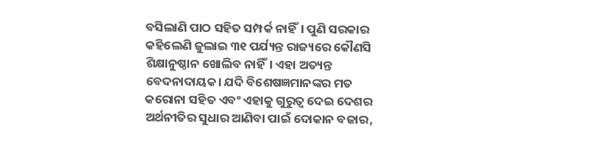ବସିଲାଣି ପାଠ ସହିତ ସମ୍ପର୍କ ନାହିଁ। ପୁଣି ସରକାର କହିଲେଣି ଜୁଲାଇ ୩୧ ପର୍ଯ୍ୟନ୍ତ ରାଜ୍ୟରେ କୌଣସି ଶିକ୍ଷାନୁଷ୍ଠାନ ଖୋଲିବ ନାହିଁ। ଏହା ଅତ୍ୟନ୍ତ ବେଦନାଦାୟକ। ଯଦି ବିଶେଷଜ୍ଞମାନଙ୍କର ମତ କରୋନା ସହିତ ଏବଂ ଏହାକୁ ଗୁରୁତ୍ୱ ଦେଇ ଦେଶର ଅର୍ଥନୀତିର ସୁଧାର ଆଣିବା ପାଇଁ ଦୋକାନ ବଜାର,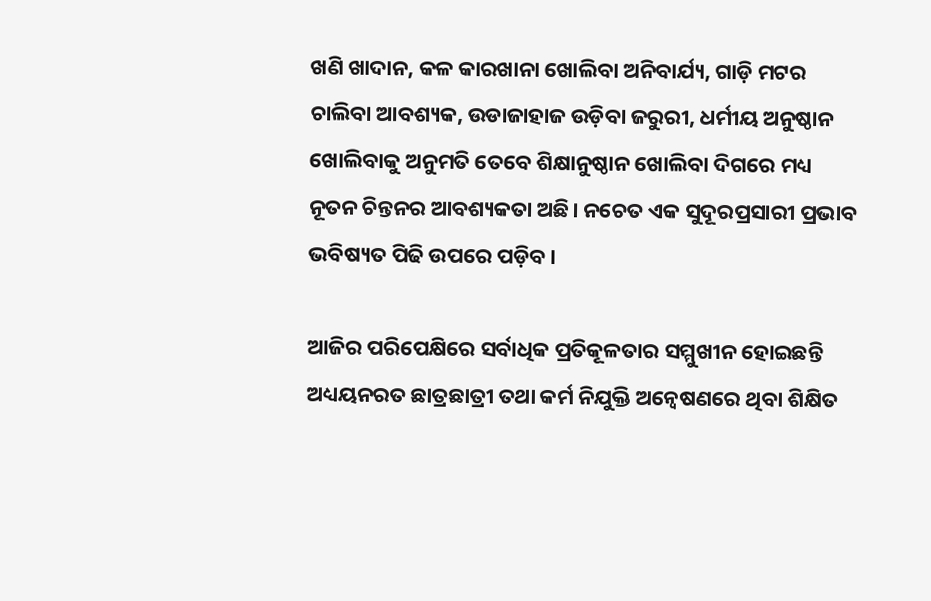ଖଣି ଖାଦାନ, କଳ କାରଖାନା ଖୋଲିବା ଅନିବାର୍ଯ୍ୟ, ଗାଡ଼ି ମଟର ଚାଲିବା ଆବଶ୍ୟକ, ଉଡାଜାହାଜ ଉଡ଼ିବା ଜରୁରୀ, ଧର୍ମୀୟ ଅନୁଷ୍ଠାନ ଖୋଲିବାକୁ ଅନୁମତି ତେବେ ଶିକ୍ଷାନୁଷ୍ଠାନ ଖୋଲିବା ଦିଗରେ ମଧ୍ୟ ନୂତନ ଚିନ୍ତନର ଆବଶ୍ୟକତା ଅଛି। ନଚେତ ଏକ ସୁଦୂରପ୍ରସାରୀ ପ୍ରଭାବ ଭବିଷ୍ୟତ ପିଢି ଉପରେ ପଡ଼ିବ।

ଆଜିର ପରିପେକ୍ଷିରେ ସର୍ବାଧିକ ପ୍ରତିକୂଳତାର ସମ୍ମୁଖୀନ ହୋଇଛନ୍ତି ଅଧ୍ୟୟନରତ ଛାତ୍ରଛାତ୍ରୀ ତଥା କର୍ମ ନିଯୁକ୍ତି ଅନ୍ୱେଷଣରେ ଥିବା ଶିକ୍ଷିତ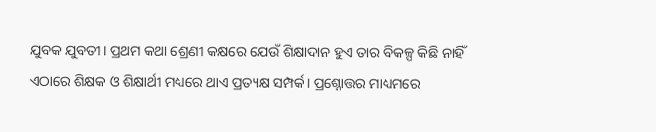ଯୁବକ ଯୁବତୀ। ପ୍ରଥମ କଥା ଶ୍ରେଣୀ କକ୍ଷରେ ଯେଉଁ ଶିକ୍ଷାଦାନ ହୁଏ ତାର ବିକଳ୍ପ କିଛି ନାହିଁ ଏଠାରେ ଶିକ୍ଷକ ଓ ଶିକ୍ଷାର୍ଥୀ ମଧ୍ୟରେ ଥାଏ ପ୍ରତ୍ୟକ୍ଷ ସମ୍ପର୍କ। ପ୍ରଶ୍ନୋତ୍ତର ମାଧ୍ୟମରେ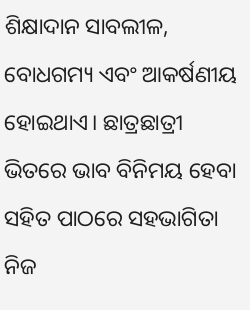ଶିକ୍ଷାଦାନ ସାବଲୀଳ, ବୋଧଗମ୍ୟ ଏବଂ ଆକର୍ଷଣୀୟ ହୋଇଥାଏ। ଛାତ୍ରଛାତ୍ରୀ ଭିତରେ ଭାବ ବିନିମୟ ହେବା ସହିତ ପାଠରେ ସହଭାଗିତା ନିଜ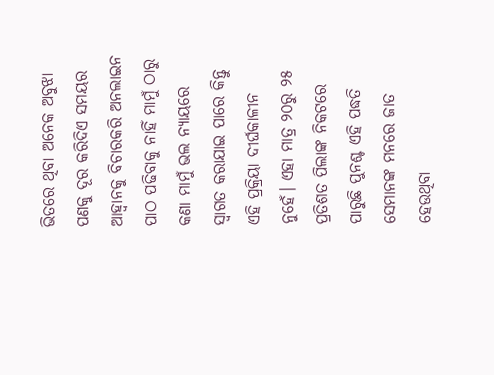ଭିତରେ ଥିବା ଅନେକ ଅବୁଝା ପଣକୁ ଦୂର କରିଦିଏ ସମୟର ଆହ୍ୱାନକୁ ବିଚାରକରି ଅନଲାଇନ ପାଠ ପଢିବାକୁ ନାହିଁ ମାମୁଁ ଠାରୁ କଣା ମାମୁଁ ଭଲ ନ୍ୟାୟରେ ସ୍ୱାଗତ କରାଯାଇ ପାରେ କିନ୍ତୁ ଏହି ପ୍ରକ୍ରିୟା ଦୀର୍ଘକାଳୀନ ନୁହେଁ। ଏହା ମାତ୍ର ୨୦ରୁ ୨୫ ପ୍ରତିଶତ ପିଲାଙ୍କ ନିକଟରେ ପାରୁଛି ପୁନଶ୍ଚ ଏହି ପଦ୍ଧତି ସେମାନଙ୍କ ମନରେ ଜାତ ହେଉଥିବା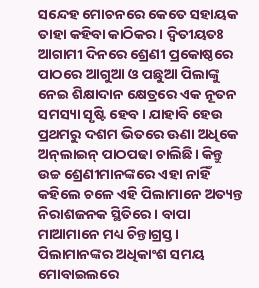ସନ୍ଦେହ ମୋଚନରେ କେତେ ସହାୟକ ତାହା କହିବା କାଠିକର। ଦ୍ୱିତୀୟତଃ ଆଗାମୀ ଦିନରେ ଶ୍ରେଣୀ ପ୍ରକୋଷ୍ଠରେ ପାଠରେ ଆଗୁଆ ଓ ପଛୁଆ ପିଲାଙ୍କୁ ନେଇ ଶିକ୍ଷାଦାନ କ୍ଷେତ୍ରରେ ଏକ ନୂତନ ସମସ୍ୟା ସୃଷ୍ଟି ହେବ। ଯାହାବି ହେଉ ପ୍ରଥମରୁ ଦଶମ ଭିତରେ ଊଣା ଅଧିକେ ଅନ୍‌ଲାଇନ୍ ପାଠପଢା ଚାଲିଛି। କିନ୍ତୁ ଉଚ୍ଚ ଶ୍ରେଣୀମାନଙ୍କରେ ଏହା ନାହିଁ କହିଲେ ଚଳେ ଏହି ପିଲାମାନେ ଅତ୍ୟନ୍ତ ନିରାଶଜନକ ସ୍ଥିତିରେ। ବାପା ମାଆମାନେ ମଧ୍ୟ ଚିନ୍ତାଗ୍ରସ୍ତ। ପିଲାମାନଙ୍କର ଅଧିକାଂଶ ସମୟ ମୋବାଇଲରେ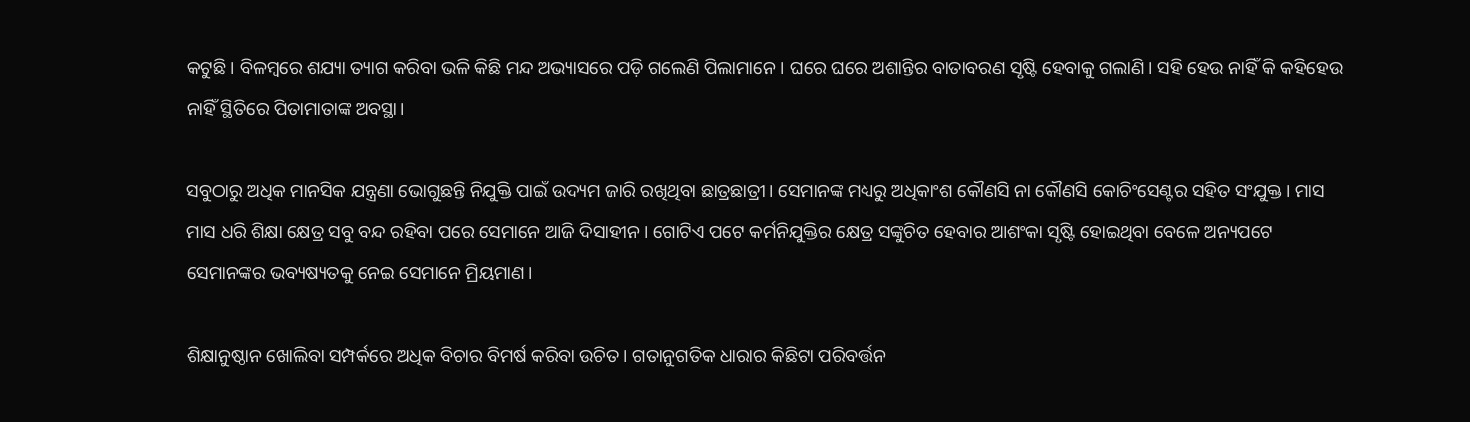କଟୁଛି। ବିଳମ୍ବରେ ଶଯ୍ୟା ତ୍ୟାଗ କରିବା ଭଳି କିଛି ମନ୍ଦ ଅଭ୍ୟାସରେ ପଡ଼ି ଗଲେଣି ପିଲାମାନେ। ଘରେ ଘରେ ଅଶାନ୍ତିର ବାତାବରଣ ସୃଷ୍ଟି ହେବାକୁ ଗଲାଣି। ସହି ହେଉ ନାହିଁ କି କହିହେଉ ନାହିଁ ସ୍ଥିତିରେ ପିତାମାତାଙ୍କ ଅବସ୍ଥା।

ସବୁଠାରୁ ଅଧିକ ମାନସିକ ଯନ୍ତ୍ରଣା ଭୋଗୁଛନ୍ତି ନିଯୁକ୍ତି ପାଇଁ ଉଦ୍ୟମ ଜାରି ରଖିଥିବା ଛାତ୍ରଛାତ୍ରୀ। ସେମାନଙ୍କ ମଧ୍ୟରୁ ଅଧିକାଂଶ କୌଣସି ନା କୌଣସି କୋଚିଂସେଣ୍ଟର ସହିତ ସଂଯୁକ୍ତ। ମାସ ମାସ ଧରି ଶିକ୍ଷା କ୍ଷେତ୍ର ସବୁ ବନ୍ଦ ରହିବା ପରେ ସେମାନେ ଆଜି ଦିସାହୀନ। ଗୋଟିଏ ପଟେ କର୍ମନିଯୁକ୍ତିର କ୍ଷେତ୍ର ସଙ୍କୁଚିତ ହେବାର ଆଶଂକା ସୃଷ୍ଟି ହୋଇଥିବା ବେଳେ ଅନ୍ୟପଟେ ସେମାନଙ୍କର ଭବ୍ୟଷ୍ୟତକୁ ନେଇ ସେମାନେ ମ୍ରିୟମାଣ।

ଶିକ୍ଷାନୁଷ୍ଠାନ ଖୋଲିବା ସମ୍ପର୍କରେ ଅଧିକ ବିଚାର ବିମର୍ଷ କରିବା ଉଚିତ। ଗତାନୁଗତିକ ଧାରାର କିଛିଟା ପରିବର୍ତ୍ତନ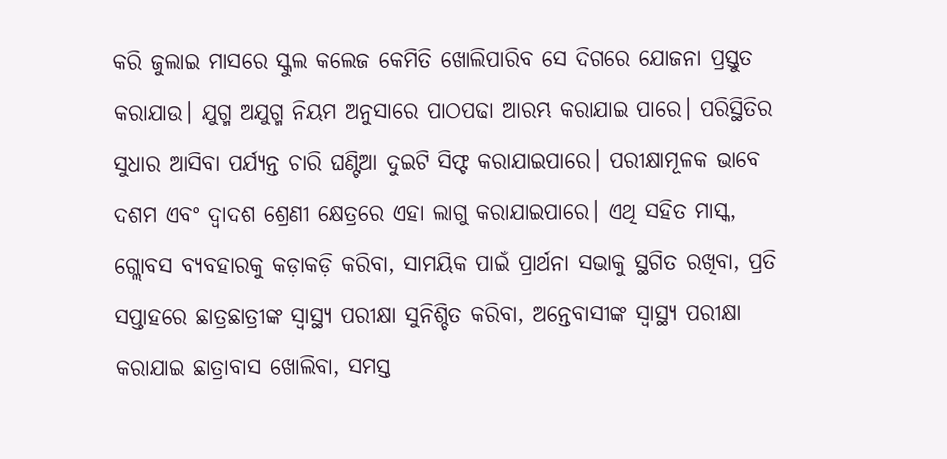କରି ଜୁଲାଇ ମାସରେ ସ୍କୁଲ କଲେଜ କେମିତି ଖୋଲିପାରିବ ସେ ଦିଗରେ ଯୋଜନା ପ୍ରସ୍ତୁତ କରାଯାଉ। ଯୁଗ୍ମ ଅଯୁଗ୍ମ ନିୟମ ଅନୁସାରେ ପାଠପଢା ଆରମ୍ଭ କରାଯାଇ ପାରେ। ପରିସ୍ଥିତିର ସୁଧାର ଆସିବା ପର୍ଯ୍ୟନ୍ତ ଚାରି ଘଣ୍ଟିଆ ଦୁଇଟି ସିଫ୍ଟ କରାଯାଇପାରେ। ପରୀକ୍ଷାମୂଳକ ଭାବେ ଦଶମ ଏବଂ ଦ୍ୱାଦଶ ଶ୍ରେଣୀ କ୍ଷେତ୍ରରେ ଏହା ଲାଗୁ କରାଯାଇପାରେ। ଏଥି ସହିତ ମାସ୍କ, ଗ୍ଲୋବସ ବ୍ୟବହାରକୁ କଡ଼ାକଡ଼ି କରିବା, ସାମୟିକ ପାଇଁ ପ୍ରାର୍ଥନା ସଭାକୁ ସ୍ଥଗିତ ରଖିବା, ପ୍ରତି ସପ୍ତାହରେ ଛାତ୍ରଛାତ୍ରୀଙ୍କ ସ୍ୱାସ୍ଥ୍ୟ ପରୀକ୍ଷା ସୁନିଶ୍ଚିତ କରିବା, ଅନ୍ତେବାସୀଙ୍କ ସ୍ୱାସ୍ଥ୍ୟ ପରୀକ୍ଷା କରାଯାଇ ଛାତ୍ରାବାସ ଖୋଲିବା, ସମସ୍ତ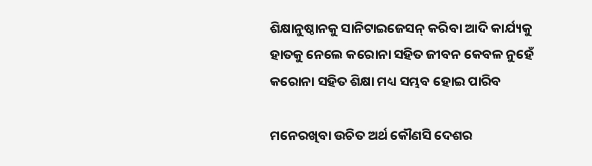ଶିକ୍ଷାନୁଷ୍ଠାନକୁ ସାନିଟାଇଜେସନ୍ କରିବା ଆଦି କାର୍ଯ୍ୟକୁ ହାତକୁ ନେଲେ କରୋନା ସହିତ ଜୀବନ କେବଳ ନୁହେଁ କରୋନା ସହିତ ଶିକ୍ଷା ମଧ୍ୟ ସମ୍ଭବ ହୋଇ ପାରିବ

ମନେରଖିବା ଉଚିତ ଅର୍ଥ କୌଣସି ଦେଶର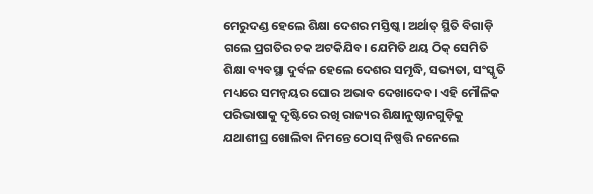ମେରୁଦଣ୍ଡ ହେଲେ ଶିକ୍ଷା ଦେଶର ମସ୍ତିଷ୍କ। ଅର୍ଥାତ୍ ସ୍ଥିତି ବିଗାଡ଼ି ଗଲେ ପ୍ରଗତିର ଚକ ଅଟକିଯିବ। ଯେମିତି ଥୟ ଠିକ୍ ସେମିତି ଶିକ୍ଷା ବ୍ୟବସ୍ଥା ଦୁର୍ବଳ ହେଲେ ଦେଶର ସମୃଦ୍ଧି, ସଭ୍ୟତା, ସଂସ୍କୃତି ମଧ୍ୟରେ ସମନ୍ୱୟର ଘୋର ଅଭାବ ଦେଖାଦେବ। ଏହି ମୌଳିକ ପରିଭାଷାକୁ ଦୃଷ୍ଟିରେ ରଖି ରାଜ୍ୟର ଶିକ୍ଷାନୁଷ୍ଠାନଗୁଡ଼ିକୁ ଯଥାଶୀଘ୍ର ଖୋଲିବା ନିମନ୍ତେ ଠୋସ୍ ନିଷ୍ପତ୍ତି ନନେଲେ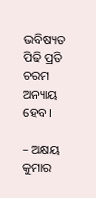ଭବିଷ୍ୟତ ପିଢି ପ୍ରତି ଚରମ ଅନ୍ୟାୟ ହେବ।

– ଅକ୍ଷୟ କୁମାର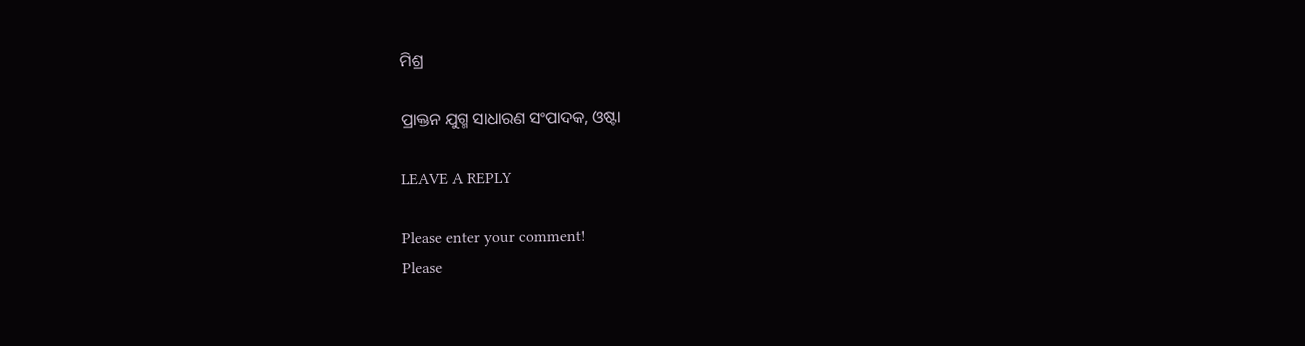ମିଶ୍ର

ପ୍ରାକ୍ତନ ଯୁଗ୍ମ ସାଧାରଣ ସଂପାଦକ, ଓଷ୍ଟା

LEAVE A REPLY

Please enter your comment!
Please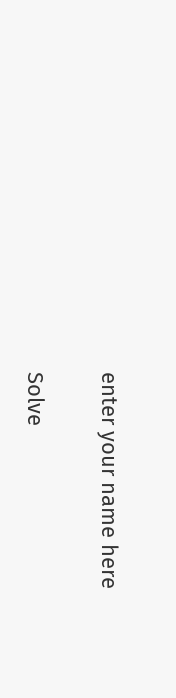enter your name here

Solve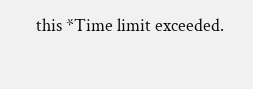this *Time limit exceeded.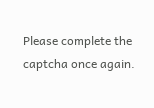Please complete the captcha once again.